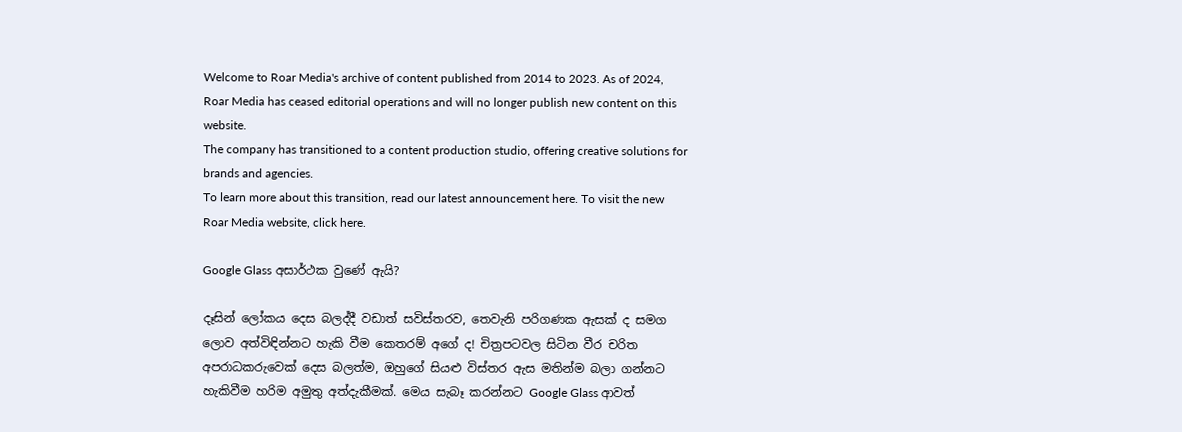Welcome to Roar Media's archive of content published from 2014 to 2023. As of 2024, Roar Media has ceased editorial operations and will no longer publish new content on this website.
The company has transitioned to a content production studio, offering creative solutions for brands and agencies.
To learn more about this transition, read our latest announcement here. To visit the new Roar Media website, click here.

Google Glass අසාර්ථක වුණේ ඇයි?

දෑසින් ලෝකය දෙස බලද්දී වඩාත් සවිස්තරව, තෙවැනි පරිගණක ඇසක් ද සමග ලොව අත්විඳින්නට හැකි වීම කෙතරම් අගේ ද! චිත්‍රපටවල සිටින වීර චරිත අපරාධකරුවෙක් දෙස බලත්ම, ඔහුගේ සියළු විස්තර ඇස මතින්ම බලා ගන්නට හැකිවීම හරිම අමුතු අත්දැකීමක්. මෙය සැබෑ කරන්නට Google Glass ආවත්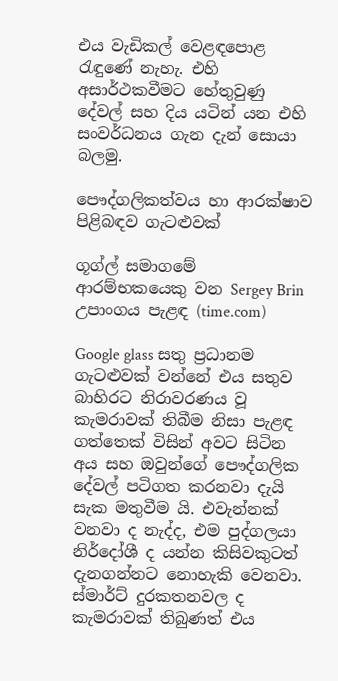එය වැඩිකල් වෙළඳපොළ රැඳුණේ නැහැ. එහි අසාර්ථකවීමට හේතුවුණු දේවල් සහ දිය යටින් යන එහි සංවර්ධනය ගැන දැන් සොයා බලමු.

පෞද්ගලිකත්වය හා ආරක්ෂාව පිළිබඳව ගැටළුවක්

ගූග්ල් සමාගමේ ආරම්භකයෙකු වන Sergey Brin උපාංගය පැළඳ (time.com)

Google glass සතු ප්‍රධානම ගැටළුවක් වන්නේ එය සතුව බාහිරට නිරාවරණය වූ කැමරාවක් තිබීම නිසා පැළඳ ගත්තෙක් විසින් අවට සිටින අය සහ ඔවුන්ගේ පෞද්ගලික දේවල් පටිගත කරනවා දැයි සැක මතුවීම යි. එවැන්නක් වනවා ද නැද්ද, එම පුද්ගලයා නිර්දෝශී ද යන්න කිසිවකුටත් දැනගන්නට නොහැකි වෙනවා. ස්මාර්ට් දුරකතනවල ද කැමරාවක් තිබුණත් එය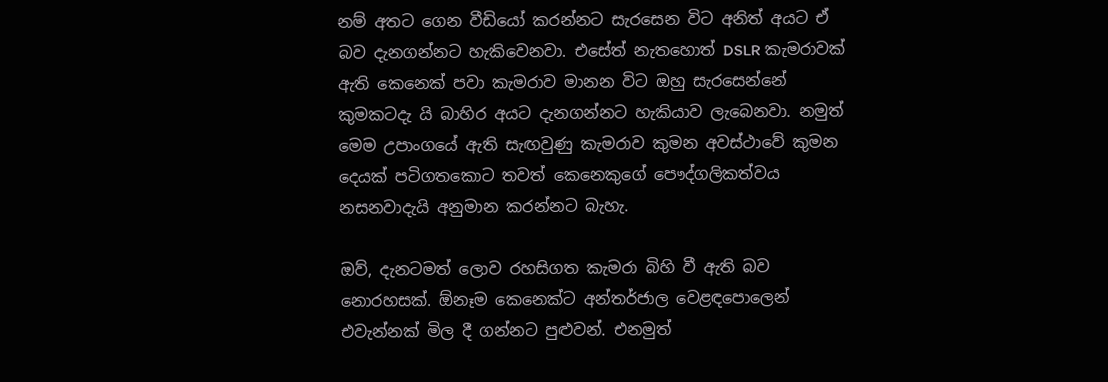නම් අතට ගෙන වීඩියෝ කරන්නට සැරසෙන විට අනිත් අයට ඒ බව දැනගන්නට හැකිවෙනවා. එසේත් නැතහොත් DSLR කැමරාවක් ඇති කෙනෙක් පවා කැමරාව මානන විට ඔහු සැරසෙන්නේ කුමකටදැ යි බාහිර අයට දැනගන්නට හැකියාව ලැබෙනවා. නමුත් මෙම උපාංගයේ ඇති සැඟවුණු කැමරාව කුමන අවස්ථාවේ කුමන දෙයක් පටිගතකොට තවත් කෙනෙකුගේ පෞද්ගලිකත්වය නසනවාදැයි අනුමාන කරන්නට බැහැ.

ඔව්, දැනටමත් ලොව රහසිගත කැමරා බිහි වී ඇති බව නොරහසක්. ඕනෑම කෙනෙක්ට අන්තර්ජාල වෙළඳපොලෙන් එවැන්නක් මිල දී ගන්නට පුළුවන්. එනමුත්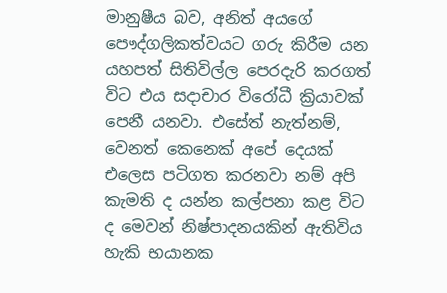මානුෂීය බව, අනිත් අයගේ පෞද්ගලිකත්වයට ගරු කිරීම යන යහපත් සිතිවිල්ල පෙරදැරි කරගත් විට එය සදාචාර විරෝධී ක්‍රියාවක් පෙනී යනවා. එසේත් නැත්නම්, වෙනත් කෙනෙක් අපේ දෙයක් එලෙස පටිගත කරනවා නම් අපි කැමති ද යන්න කල්පනා කළ විට ද මෙවන් නිෂ්පාදනයකින් ඇතිවිය හැකි භයානක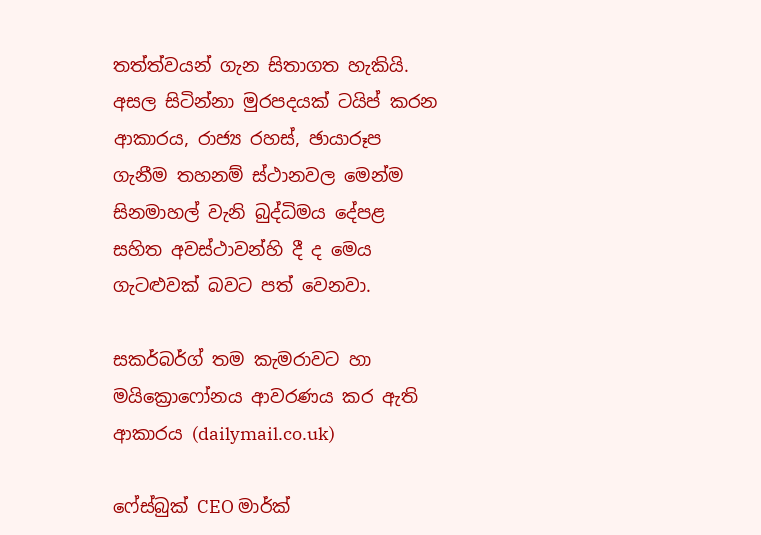තත්ත්වයන් ගැන සිතාගත හැකියි. අසල සිටින්නා මුරපදයක් ටයිප් කරන ආකාරය, රාජ්‍ය රහස්, ඡායාරූප ගැනීම තහනම් ස්ථානවල මෙන්ම සිනමාහල් වැනි බුද්ධිමය දේපළ සහිත අවස්ථාවන්හි දී ද මෙය ගැටළුවක් බවට පත් වෙනවා.

සකර්බර්ග් තම කැමරාවට හා මයික්‍රොෆෝනය ආවරණය කර ඇති ආකාරය (dailymail.co.uk)

ෆේස්බුක් CEO මාර්ක්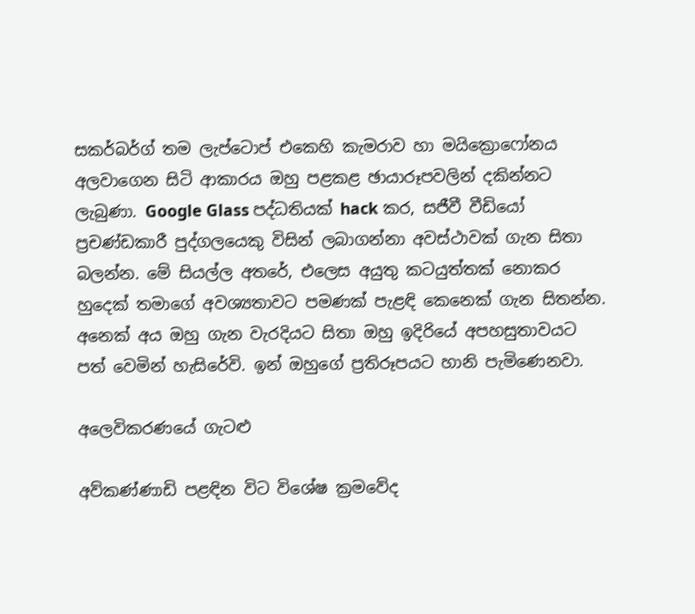සකර්බර්ග් තම ලැප්ටොප් එකෙහි කැමරාව හා මයික්‍රොෆෝනය අලවාගෙන සිටි ආකාරය ඔහු පළකළ ඡායාරූපවලින් දකින්නට ලැබුණා. Google Glass පද්ධතියක් hack කර, සජීවී වීඩියෝ ප්‍රචණ්ඩකාරී පුද්ගලයෙකු විසින් ලබාගන්නා අවස්ථාවක් ගැන සිතා බලන්න. මේ සියල්ල අතරේ, එලෙස අයුතු කටයුත්තක් නොකර හුදෙක් තමාගේ අවශ්‍යතාවට පමණක් පැළඳි කෙනෙක් ගැන සිතන්න. අනෙක් අය ඔහු ගැන වැරදියට සිතා ඔහු ඉදිරියේ අපහසුතාවයට පත් වෙමින් හැසිරේවි. ඉන් ඔහුගේ ප්‍රතිරූපයට හානි පැමිණෙනවා.

අලෙවිකරණයේ ගැටළු

අව්කණ්ණාඩි පළඳින විට විශේෂ ක්‍රමවේද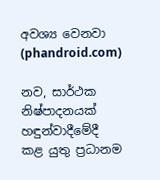අවශ්‍ය වෙනවා (phandroid.com)

නව, සාර්ථක නිෂ්පාදනයක් හඳුන්වාදීමේදී කළ යුතු ප්‍රධානම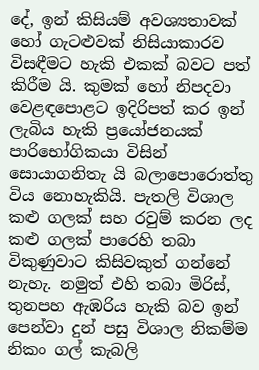දේ, ඉන් කිසියම් අවශ්‍යතාවක් හෝ ගැටළුවක් නිසියාකාරව විසඳීමට හැකි එකක් බවට පත් කිරීම යි. කුමක් හෝ නිපදවා වෙළඳපොළට ඉදිරිපත් කර ඉන් ලැබිය හැකි ප්‍රයෝජනයක් පාරිභෝගිකයා විසින් සොයාගනිතැ යි බලාපොරොත්තු විය නොහැකියි. පැතලි විශාල කළු ගලක් සහ රවුම් කරන ලද කළු ගලක් පාරෙහි තබා විකුණුවාට කිසිවකුත් ගන්නේ නැහැ. නමුත් එහි තබා මිරිස්, තුනපහ ඇඹරිය හැකි බව ඉන් පෙන්වා දුන් පසු විශාල නිකම්ම නිකං ගල් කැබලි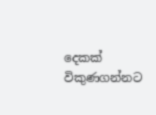දෙකක් විකුණගන්නට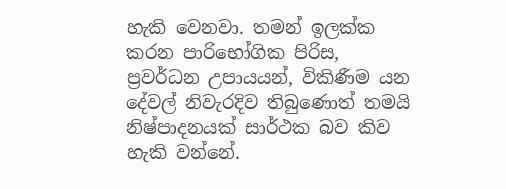හැකි වෙනවා. තමන් ඉලක්ක කරන පාරිභෝගික පිරිස, ප්‍රවර්ධන උපායයන්, විකිණීම යන දේවල් නිවැරදිව තිබුණොත් තමයි නිෂ්පාදනයක් සාර්ථක බව කිව හැකි වන්නේ.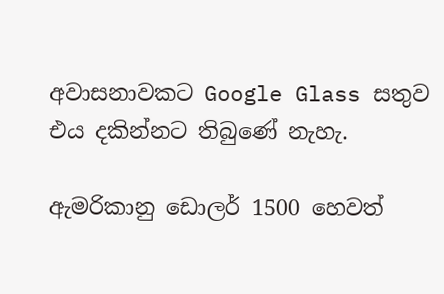අවාසනාවකට Google Glass සතුව එය දකින්නට තිබුණේ නැහැ.

ඇමරිකානු ඩොලර් 1500 හෙවත්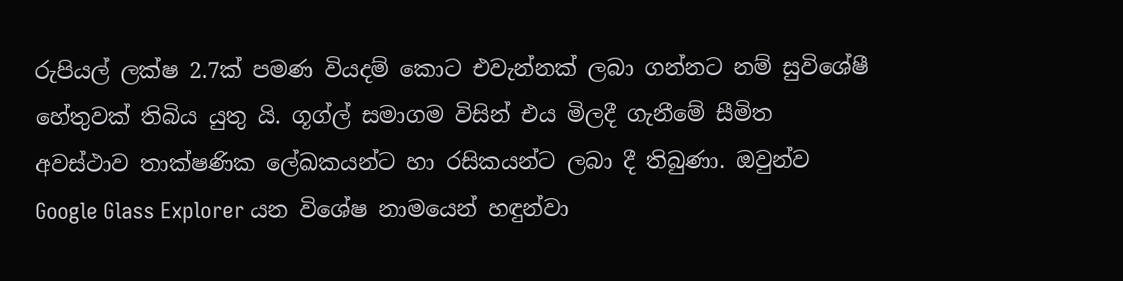රුපියල් ලක්ෂ 2.7ක් පමණ වියදම් කොට එවැන්නක් ලබා ගන්නට නම් සුවිශේෂී හේතුවක් තිබිය යුතු යි. ගූග්ල් සමාගම විසින් එය මිලදී ගැනීමේ සීමිත අවස්ථාව තාක්ෂණික ලේඛකයන්ට හා රසිකයන්ට ලබා දී තිබුණා. ඔවුන්ව Google Glass Explorer යන විශේෂ නාමයෙන් හඳුන්වා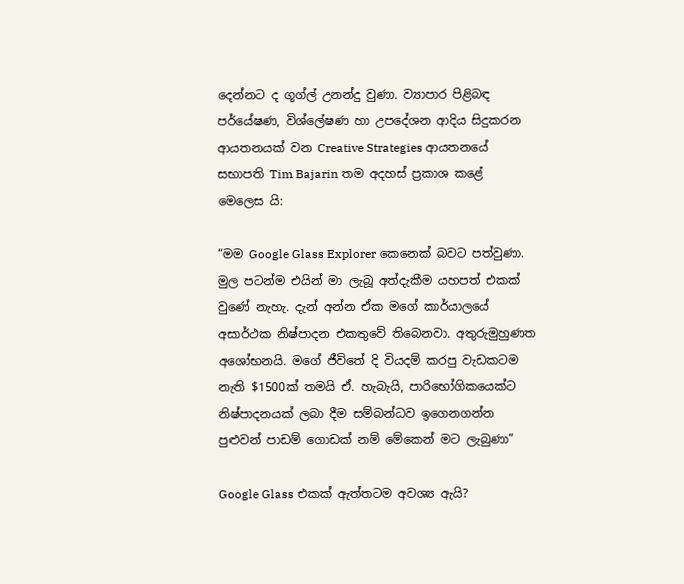දෙන්නට ද ගූග්ල් උනන්දු වුණා. ව්‍යාපාර පිළිබඳ පර්යේෂණ, විශ්ලේෂණ හා උපදේශන ආදිය සිදුකරන ආයතනයක් වන Creative Strategies ආයතනයේ සභාපති Tim Bajarin තම අදහස් ප්‍රකාශ කළේ මෙලෙස යි:

“මම Google Glass Explorer කෙනෙක් බවට පත්වුණා. මුල පටන්ම එයින් මා ලැබූ අත්දැකීම යහපත් එකක් වුණේ නැහැ. දැන් අන්න ඒක මගේ කාර්යාලයේ අසාර්ථක නිෂ්පාදන එකතු‍වේ තිබෙනවා. අතුරුමුහුණත අශෝභනයි. මගේ ජීවිතේ දි වියදම් කරපු වැඩකටම නැති $1500ක් තමයි ඒ. හැබැයි, පාරිභෝගිකයෙක්ට නිෂ්පාදනයක් ලබා දීම සම්බන්ධව ඉගෙනගන්න පුළුවන් පාඩම් ගොඩක් නම් මේකෙන් මට ලැබුණා”

Google Glass එකක් ඇත්තටම අවශ්‍ය ඇයි?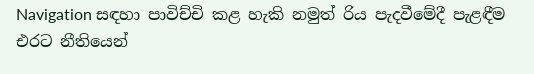Navigation සඳහා පාවිච්චි කළ හැකි නමුත් රිය පැදවීමේදී පැළඳීම එරට නීතියෙන්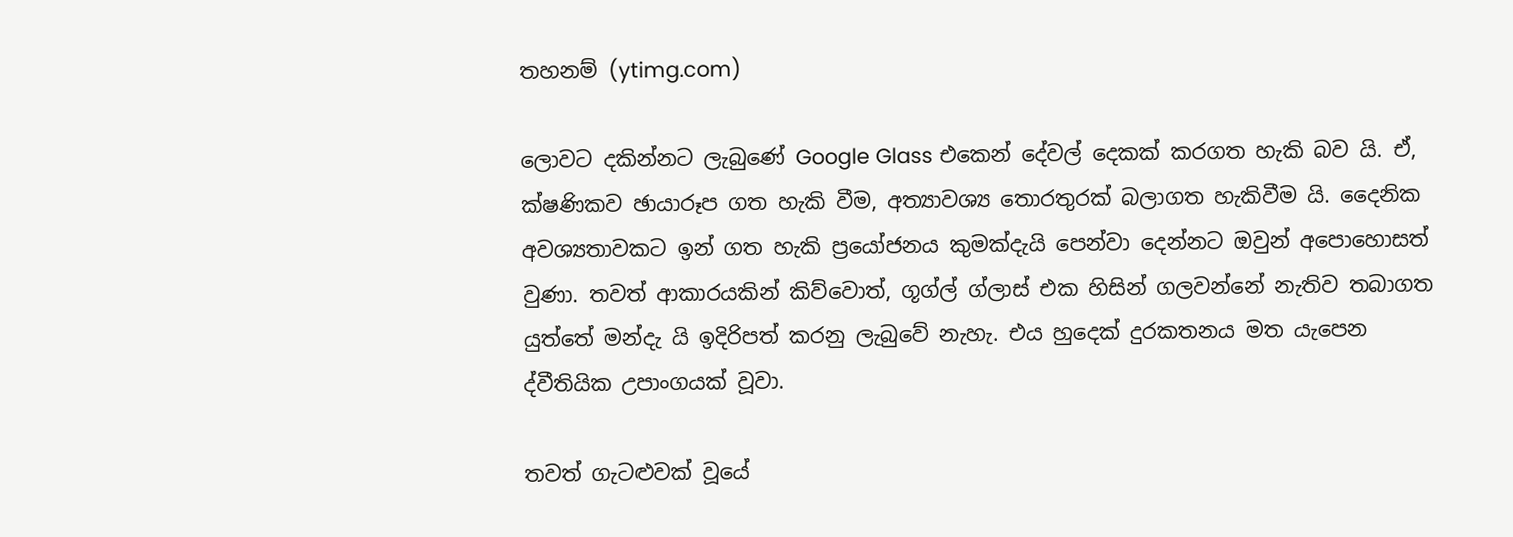තහනම් (ytimg.com)

ලොවට දකින්නට ලැබුණේ Google Glass එකෙන් දේවල් දෙකක් කරගත හැකි බව යි. ඒ, ක්ෂණිකව ඡායාරූප ගත හැකි වීම, අත්‍යාවශ්‍ය තොරතුරක් බලාගත හැකිවීම යි. දෛනික අවශ්‍යතාවකට ඉන් ගත හැකි ප්‍රයෝජනය කුමක්දැයි පෙන්වා දෙන්නට ඔවුන් අපොහොසත් වුණා. තවත් ආකාරයකින් කිව්වොත්, ගූග්ල් ග්ලාස් එක හිසින් ගලවන්නේ නැතිව තබාගත යුත්තේ මන්දැ යි ඉදිරිපත් කරනු ලැබුවේ නැහැ. එය හුදෙක් දුරකතනය මත යැපෙන ද්වීතියික උපාංගයක් වූවා.

තවත් ගැටළුවක් වූයේ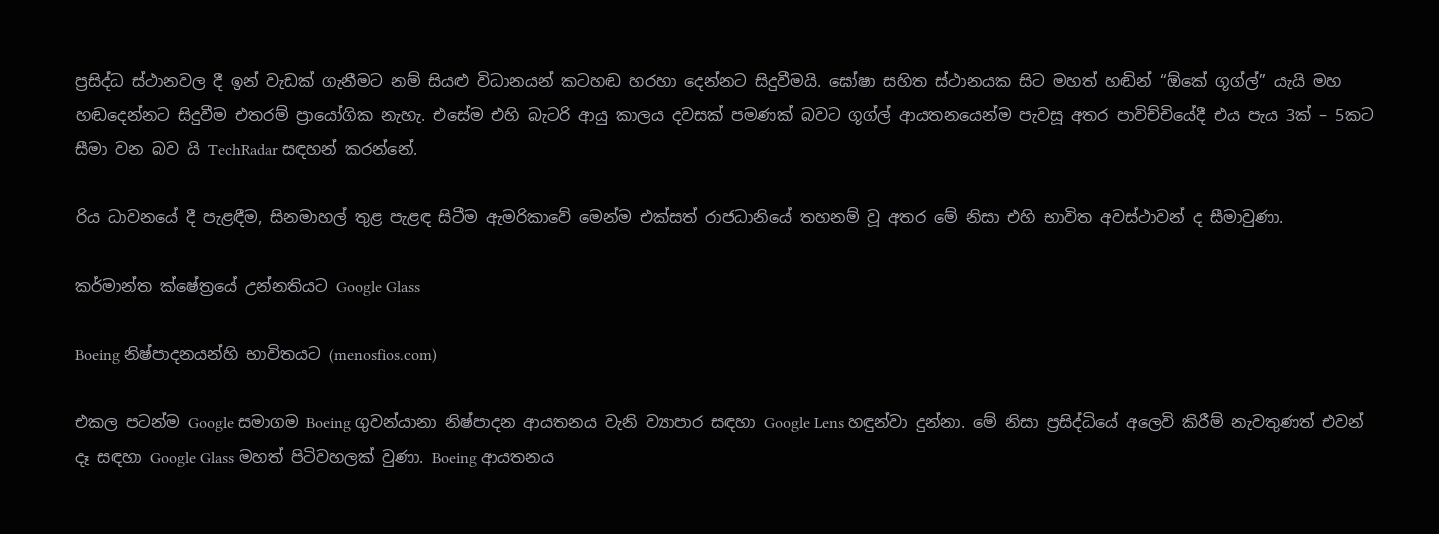ප්‍රසිද්ධ ස්ථානවල දී ඉන් වැඩක් ගැනීමට නම් සියළු විධානයන් කටහඬ හරහා දෙන්නට සිදුවීමයි. ඝෝෂා සහිත ස්ථානයක සිට මහත් හඬින් “ඕකේ ගූග්ල්” යැයි මහ හඬදෙන්නට සිදුවීම එතරම් ප්‍රායෝගික නැහැ. එසේම එහි බැටරි ආයු කාලය දවසක් පමණක් බවට ගූග්ල් ආයතනයෙන්ම පැවසූ අතර පාවිච්චියේදී එය පැය 3ක් – 5කට සීමා වන බව යි TechRadar සඳහන් කරන්නේ.

රිය ධාවනයේ දී පැළඳීම, සිනමාහල් තුළ පැළඳ සිටීම ඇමරිකාවේ මෙන්ම එක්සත් රාජධානියේ තහනම් වූ අතර මේ නිසා එහි භාවිත අවස්ථාවන් ද සීමාවුණා.

කර්මාන්ත ක්ෂේත්‍රයේ උන්නතියට Google Glass

Boeing නිෂ්පාදනයන්හි භාවිතයට (menosfios.com)

එකල පටන්ම Google සමාගම Boeing ගුවන්යානා නිෂ්පාදන ආයතනය වැනි ව්‍යාපාර සඳහා Google Lens හඳුන්වා දුන්නා. මේ නිසා ප්‍රසිද්ධියේ අලෙවි කිරීම් නැවතුණත් එවන් දෑ සඳහා Google Glass මහත් පිටිවහලක් වුණා. Boeing ආයතනය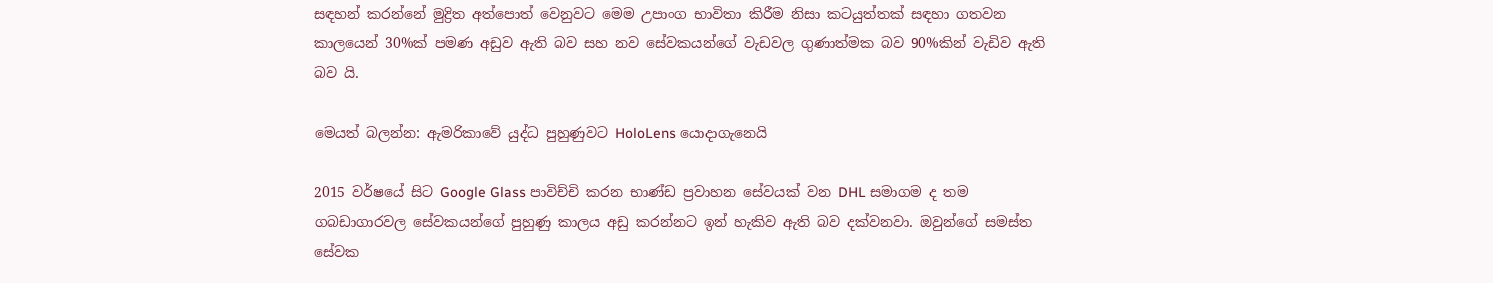සඳහන් කරන්නේ මුද්‍රිත අත්පොත් වෙනුවට මෙම උපාංග භාවිතා කිරීම නිසා කටයුත්තක් සඳහා ගතවන කාලයෙන් 30%ක් පමණ අඩුව ඇති බව සහ නව සේවකයන්ගේ වැඩවල ගුණාත්මක බව 90%කින් වැඩිව ඇති බව යි.

මෙයත් බලන්න: ඇමරිකාවේ යුද්ධ පුහුණුවට HoloLens යොදාගැනෙයි

2015 වර්ෂයේ සිට Google Glass පාවිච්චි කරන භාණ්ඩ ප්‍රවාහන සේවයක් වන DHL සමාගම ද තම ගබඩාගාරවල සේවකයන්ගේ පුහුණු කාලය අඩු කරන්නට ඉන් හැකිව ඇති බව දක්වනවා. ඔවුන්ගේ සමස්ත සේවක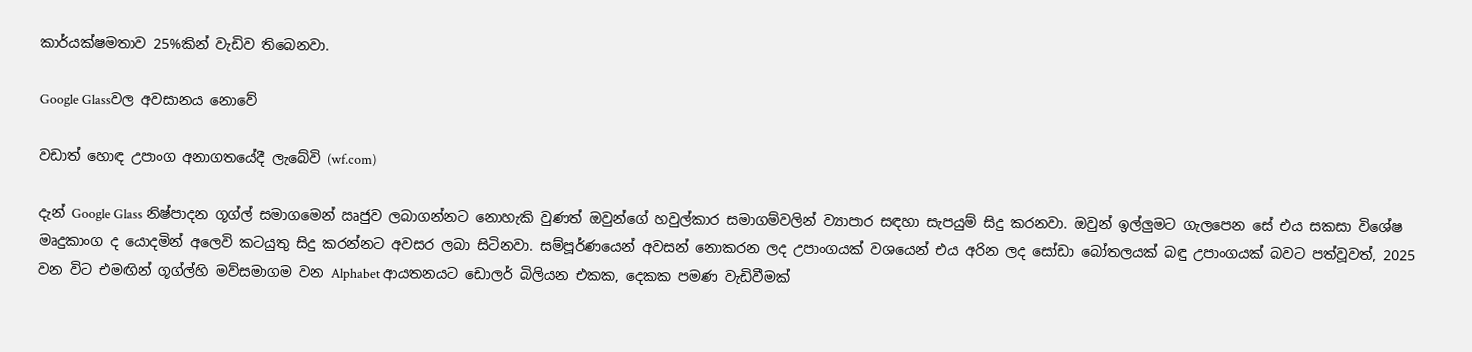කාර්යක්ෂමතාව 25%කින් වැඩිව තිබෙනවා.

Google Glassවල අවසානය නොවේ

වඩාත් හොඳ උපාංග අනාගතයේදී ලැබේවි (wf.com)

දැන් Google Glass නිෂ්පාදන ගූග්ල් සමාගමෙන් ඍජුව ලබාගන්නට නොහැකි වුණත් ඔවුන්ගේ හවුල්කාර සමාගම්වලින් ව්‍යාපාර සඳහා සැපයුම් සිදු කරනවා. ඔවුන් ඉල්ලුමට ගැලපෙන සේ එය සකසා විශේෂ මෘදුකාංග ද යොදමින් අලෙවි කටයුතු සිදු කරන්නට අවසර ලබා සිටිනවා. සම්පූර්ණයෙන් අවසන් නොකරන ලද උපාංගයක් වශයෙන් එය අරින ලද සෝඩා බෝතලයක් බඳු උපාංගයක් බවට පත්වූවත්, 2025 වන විට එමඟින් ගූග්ල්හි මව්සමාගම වන Alphabet ආයතනයට ඩොලර් බිලියන එකක, දෙකක පමණ වැඩිවීමක්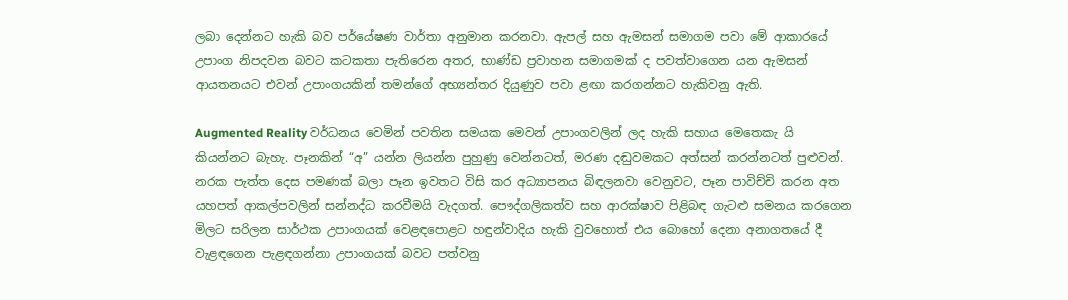ලබා දෙන්නට හැකි බව පර්යේෂණ වාර්තා අනුමාන කරනවා. ඇපල් සහ ඇමසන් සමාගම පවා මේ ආකාරයේ උපාංග නිපදවන බවට කටකතා පැතිරෙන අතර, භාණ්ඩ ප්‍රවාහන සමාගමක් ද පවත්වාගෙන යන ඇමසන් ආයතනයට එවන් උපාංගයකින් තමන්ගේ අභ්‍යන්තර දියුණුව පවා ළඟා කරගන්නට හැකිවනු ඇති.

Augmented Reality වර්ධනය වෙමින් පවතින සමයක මෙවන් උපාංගවලින් ලද හැකි සහාය මෙතෙකැ යි කියන්‍නට බැහැ. පෑනකින් “අ” යන්න ලියන්න පුහුණු වෙන්නටත්, මරණ දඬුවමකට අත්සන් කරන්නටත් පුළුවන්. නරක පැත්ත දෙස පමණක් බලා පෑන ඉවතට විසි කර අධ්‍යාපනය බිඳලනවා වෙනුවට, පෑන පාවිච්චි කරන අත යහපත් ආකල්පවලින් සන්නද්ධ කරවීමයි වැදගත්. පෞද්ගලිකත්ව සහ ආරක්ෂාව පිළිබඳ ගැටළු සමනය කරගෙන මිලට සරිලන සාර්ථක උපාංගයක් වෙළඳපොළට හඳුන්වාදිය හැකි වුවහොත් එය බොහෝ දෙනා අනාගතයේ දී වැළඳගෙන පැළඳගන්නා උපාංගයක් බවට පත්වනු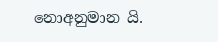නොඅනුමාන යි.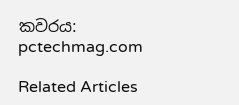කවරය: pctechmag.com

Related Articles